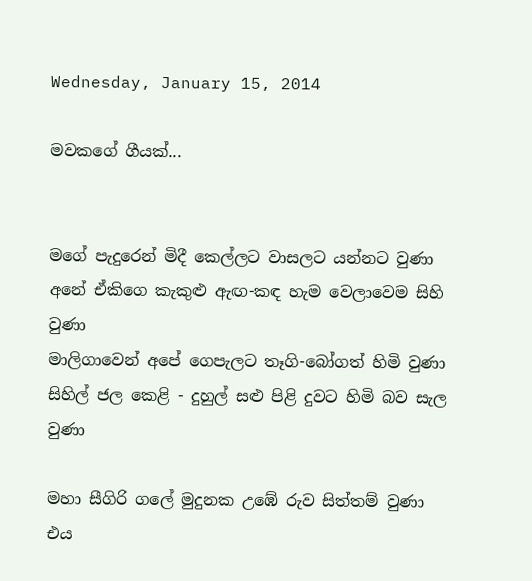Wednesday, January 15, 2014

මවකගේ ගීයක්...


මගේ පැදුරෙන් මිදී කෙල්ලට වාසලට යන්නට වුණා
අනේ ඒකිගෙ කැකුළු ඇඟ-කඳ හැම වෙලාවෙම සිහි වුණා
මාලිගාවෙන් අපේ ගෙපැලට තෑගි-බෝගත් හිමි වුණා
සිහිල් ජල කෙළි - දුහුල් සළු පිළි දුවට හිමි බව සැල වුණා

මහා සීගිරි ගලේ මුදුනක උඹේ රුව සිත්තම් වුණා
එය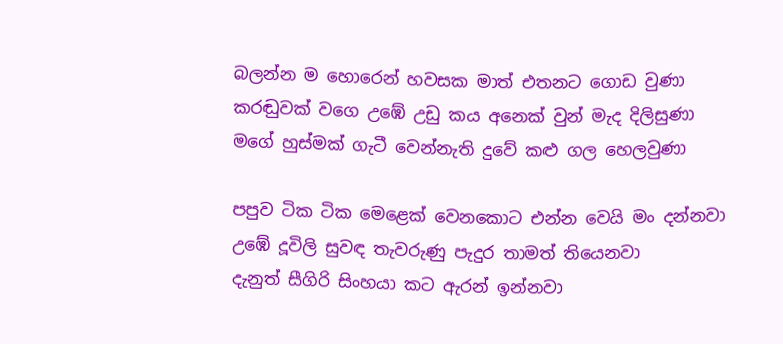බලන්න ම හොරෙන් හවසක මාත් එතනට ගොඩ වුණා
කරඬුවක් වගෙ උඹේ උඩු කය අනෙක් වුන් මැද දිලිසුණා
මගේ හුස්මක් ගැටී වෙන්නැති දුවේ කළු ගල හෙලවුණා

පපුව ටික ටික මෙළෙක් වෙනකොට එන්න වෙයි මං දන්නවා
උඹේ දූවිලි සුවඳ තැවරුණු පැදුර තාමත් තියෙනවා
දැනුත් සීගිරි සිංහයා කට ඇරන් ඉන්නවා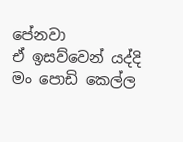පේනවා
ඒ ඉසව්වෙන් යද්දි මං පොඩි කෙල්ල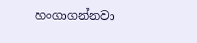හංගාගන්නවා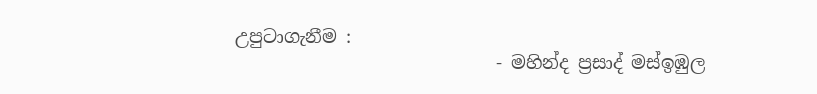උපුටාගැනීම :
                             - මහින්ද ප්‍රසාද් මස්ඉඹුල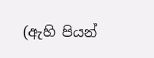(ඇහි පියන්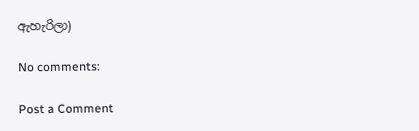ඇහැරිලා)

No comments:

Post a Comment